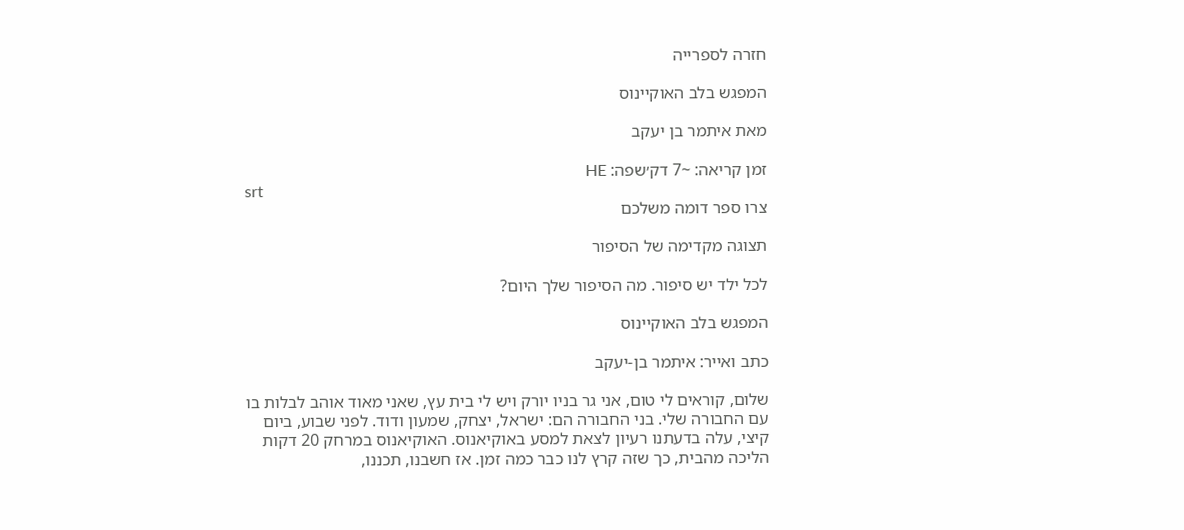חזרה לספרייה

המפגש בלב האוקיינוס

מאת איתמר בן יעקב

זמן קריאה: ~7 דק׳שפה: HE
srt
צרו ספר דומה משלכם

תצוגה מקדימה של הסיפור

לכל ילד יש סיפור. מה הסיפור שלך היום?

המפגש בלב האוקיינוס

כתב ואייר: איתמר בן-יעקב

שלום, קוראים לי טום, אני גר בניו יורק ויש לי בית עץ, שאני מאוד אוהב לבלות בו עם החבורה שלי. בני החבורה הם: ישראל, יצחק, שמעון ודוד. לפני שבוע, ביום קיצי, עלה בדעתנו רעיון לצאת למסע באוקיאנוס. האוקיאנוס במרחק 20 דקות הליכה מהבית, כך שזה קרץ לנו כבר כמה זמן. אז חשבנו, תכננו,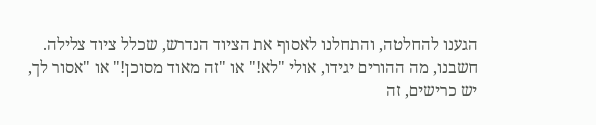הגענו להחלטה, והתחלנו לאסוף את הציוד הנדרש, שכלל ציוד צלילה. חשבנו, מה ההורים יגידו, אולי "לא!" או "זה מאוד מסוכן!" או "אסור לך, יש כרישים, זה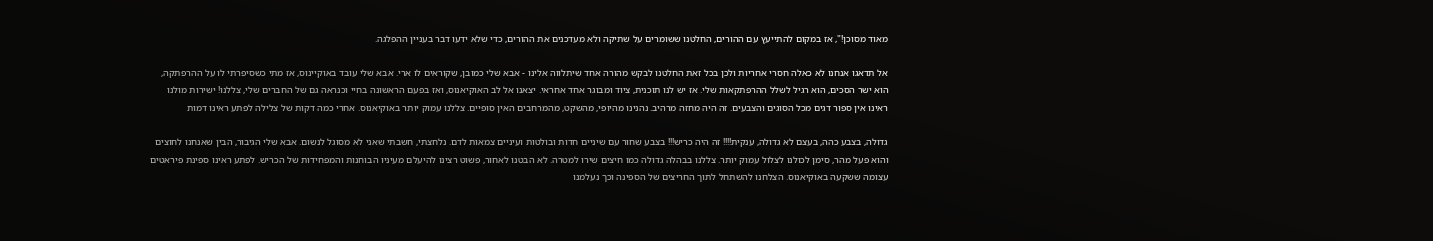מאוד מסוכן!", אז במקום להתייעץ עם ההורים, החלטנו ששומרים על שתיקה ולא מעדכנים את ההורים, כדי שלא ידעו דבר בעניין ההפלגה.

אל תדאגו אנחנו לא כאלה חסרי אחריות ולכן בכל זאת החלטנו לבקש מהורה אחד שיתלווה אלינו - אבא שלי כמובן, שקוראים לו ארי. אבא שלי עובד באוקיינוס, אז מתי כשסיפרתי לו על ההרפתקה, הוא ישר הסכים, הוא רגיל לשלל ההרפתקאות שלי. אז יש לנו תוכנית, ציוד ומבוגר אחד אחראי. יצאנו אל לב האוקיאנוס, ואז בפעם הראשונה בחיי וכנראה גם של החברים שלי, צללנו! ישירות מולנו ראינו אין ספור דגים מכל הסוגים והצבעים. זה היה מחזה מרהיב. נהנינו מהיופי, מהשקט, מהמרחבים האין סופיים. צללנו עמוק יותר באוקיאנוס. אחרי כמה דקות של צלילה לפתע ראינו דמות

גדולה, בצבע כהה, בעצם לא גדולה, ענקית!!!! זה היה כריש!!! בצבע שחור עם שיניים חדות ובולטות ועיניים צמאות לדם. נלחצתי, חשבתי שאני לא מסוגל לנשום. אבא שלי הגיבור, הבין שאנחנו לחוצים והוא פעל מהר, סימן לכולנו לצלול עמוק יותר. צללנו בבהלה גדולה כמו חיצים שירו למטרה. לא הבטנו לאחור, פשוט רצינו להיעלם מעיניו הבוחנות והמפחידות של הכריש. לפתע ראינו ספינת פיראטים עצומה ששקעה באוקיאנוס. הצלחנו להשתחל לתוך החריצים של הספינה וכך נעלמנו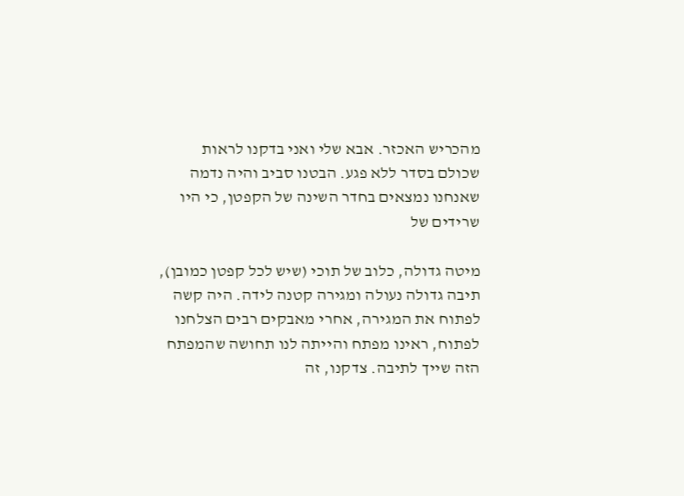מהכריש האכזר. אבא שלי ואני בדקנו לראות שכולם בסדר ללא פגע. הבטנו סביב והיה נדמה שאנחנו נמצאים בחדר השינה של הקפטן, כי היו שרידים של

מיטה גדולה, כלוב של תוכי (שיש לכל קפטן כמובן), תיבה גדולה נעולה ומגירה קטנה לידה. היה קשה לפתוח את המגירה, אחרי מאבקים רבים הצלחנו לפתוח, ראינו מפתח והייתה לנו תחושה שהמפתח הזה שייך לתיבה. צדקנו, זה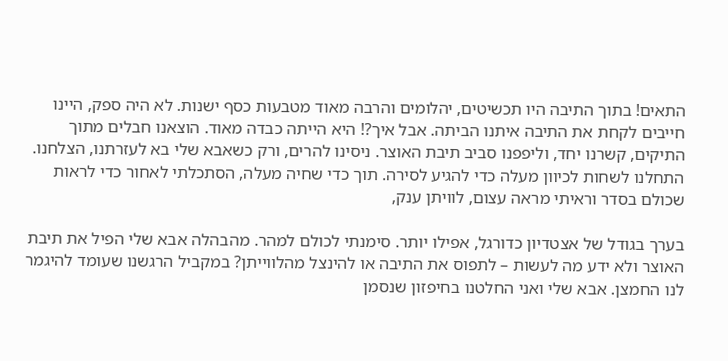התאים! בתוך התיבה היו תכשיטים, יהלומים והרבה מאוד מטבעות כסף ישנות. לא היה ספק, היינו חייבים לקחת את התיבה איתנו הביתה. אבל איך?! היא הייתה כבדה מאוד. הוצאנו חבלים מתוך התיקים, קשרנו יחד, וליפפנו סביב תיבת האוצר. ניסינו להרים, ורק כשאבא שלי בא לעזרתנו, הצלחנו. התחלנו לשחות לכיוון מעלה כדי להגיע לסירה. תוך כדי שחיה מעלה, הסתכלתי לאחור כדי לראות שכולם בסדר וראיתי מראה עצום, לוויתן ענק,

בערך בגודל של אצטדיון כדורגל, אפילו יותר. סימנתי לכולם למהר. מהבהלה אבא שלי הפיל את תיבת האוצר ולא ידע מה לעשות – לתפוס את התיבה או להינצל מהלווייתן? במקביל הרגשנו שעומד להיגמר לנו החמצן. אבא שלי ואני החלטנו בחיפזון שנסמן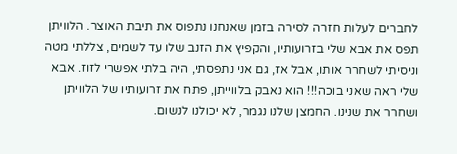לחברים לעלות חזרה לסירה בזמן שאנחנו נתפוס את תיבת האוצר. הלוויתן תפס את אבא שלי בזרועותיו, והקפיץ את הזנב שלו עד לשמים, צללתי מטה וניסיתי לשחרר אותו, אבל אז, גם אני נתפסתי, היה בלתי אפשרי לזוז. אבא שלי ראה שאני בוכה!!! הוא נאבק בלווייתן, פתח את זרועותיו של הלוויתן ושחרר את שנינו. החמצן שלנו נגמר, לא יכולנו לנשום.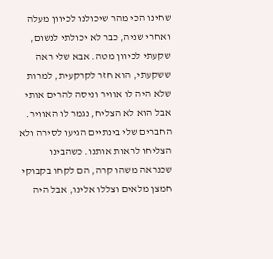שחינו הכי מהר שיכולנו לכיוון מעלה ואחרי שניה, כבר לא יכולתי לנשום, שקעתי לכיוון מטה. אבא שלי ראה ששקעתי, הוא חזר לקרקעית, למרות שלא היה לו אוויר וניסה להרים אותי אבל הוא לא הצליח, נגמר לו האוויר. החברים שלי בינתיים הגיעו לסירה ולא הצליחו לראות אותנו. כשהבינו שכנראה משהו קרה, הם לקחו בקבוקי חמצן מלאים וצללו אלינו, אבל היה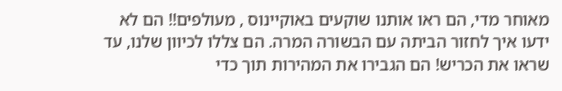מאוחר מדי, הם ראו אותנו שוקעים באוקיינוס , מעולפים!! הם לא ידעו איך לחזור הביתה עם הבשורה המרה. הם צללו לכיוון שלנו, עד שראו את הכריש! הם הגבירו את המהירות תוך כדי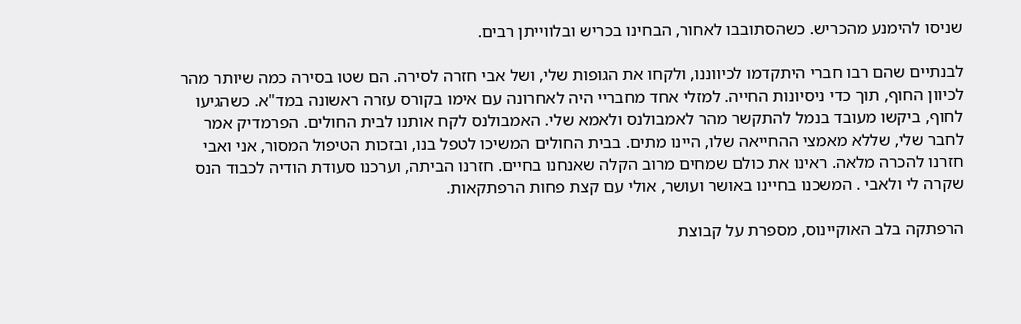שניסו להימנע מהכריש. כשהסתובבו לאחור, הבחינו בכריש ובלווייתן רבים.

לבנתיים שהם רבו חברי היתקדמו לכיווננו, ולקחו את הגופות שלי, ושל אבי חזרה לסירה. הם שטו בסירה כמה שיותר מהר לכיוון החוף, תוך כדי ניסיונות החייה. למזלי אחד מחבריי היה לאחרונה עם אימו בקורס עזרה ראשונה במד"א. כשהגיעו לחוף, ביקשו מעובד בנמל להתקשר מהר לאמבולנס ולאמא שלי. האמבולנס לקח אותנו לבית החולים. הפרמדיק אמר לחבר שלי, שללא מאמצי ההחייאה שלו, היינו מתים. בבית החולים המשיכו לטפל בנו, ובזכות הטיפול המסור, אני ואבי חזרנו להכרה מלאה. ראינו את כולם שמחים מרוב הקלה שאנחנו בחיים. חזרנו הביתה, וערכנו סעודת הודיה לכבוד הנס שקרה לי ולאבי . המשכנו בחיינו באושר ועושר, אולי עם קצת פחות הרפתקאות.

הרפתקה בלב האוקיינוס, מספרת על קבוצת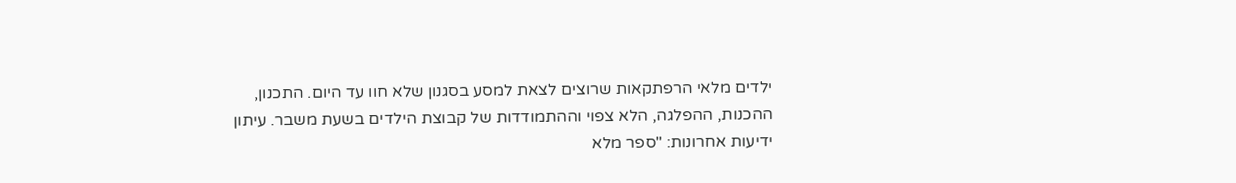ילדים מלאי הרפתקאות שרוצים לצאת למסע בסגנון שלא חוו עד היום. התכנון, ההכנות, ההפלגה, הלא צפוי וההתמודדות של קבוצת הילדים בשעת משבר. עיתון ידיעות אחרונות: "ספר מלא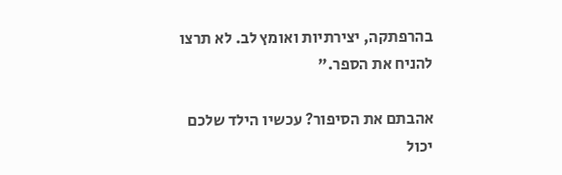בהרפתקה, יצירתיות ואומץ לב. לא תרצו להניח את הספר."

אהבתם את הסיפור? עכשיו הילד שלכם יכול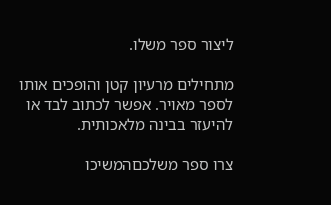ליצור ספר משלו.

מתחילים מרעיון קטן והופכים אותו לספר מאויר. אפשר לכתוב לבד או להיעזר בבינה מלאכותית.

צרו ספר משלכםהמשיכו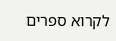לקרוא ספרים